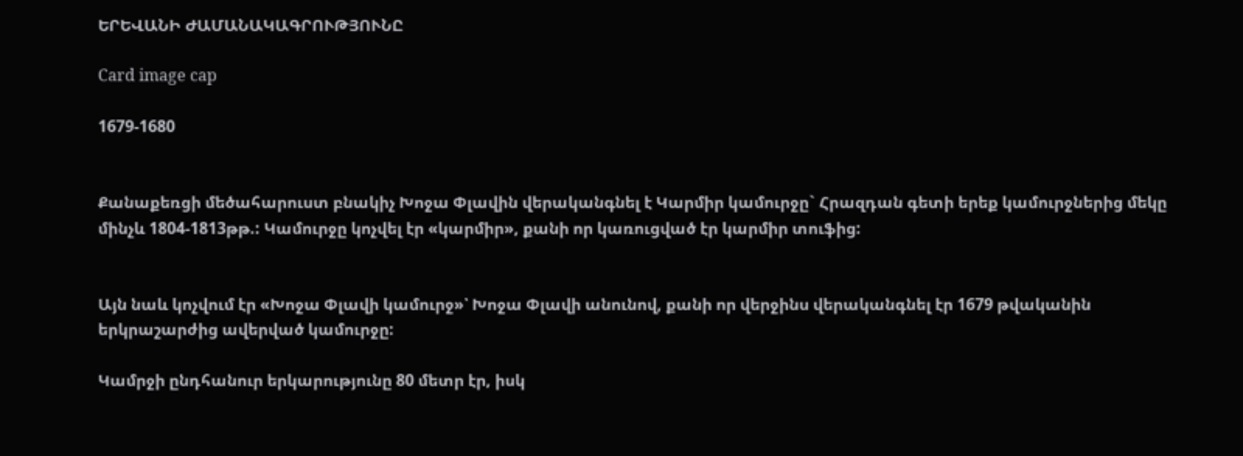ԵՐԵՎԱՆԻ ԺԱՄԱՆԱԿԱԳՐՈՒԹՅՈՒՆԸ

Card image cap

1679-1680


Քանաքեռցի մեծահարուստ բնակիչ Խոջա Փլավին վերականգնել է Կարմիր կամուրջը` Հրազդան գետի երեք կամուրջներից մեկը մինչև 1804-1813թթ.: Կամուրջը կոչվել էր «կարմիր», քանի որ կառուցված էր կարմիր տուֆից:


Այն նաև կոչվում էր «Խոջա Փլավի կամուրջ»՝ Խոջա Փլավի անունով, քանի որ վերջինս վերականգնել էր 1679 թվականին երկրաշարժից ավերված կամուրջը:

Կամրջի ընդհանուր երկարությունը 80 մետր էր, իսկ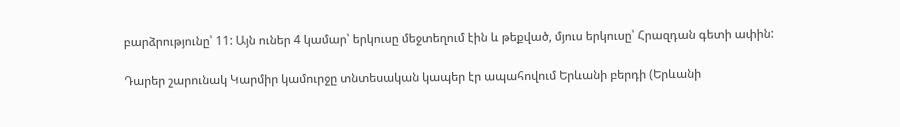բարձրությունը՝ 11: Այն ուներ 4 կամար՝ երկուսը մեջտեղում էին և թեքված, մյուս երկուսը՝ Հրազդան գետի ափին:

Դարեր շարունակ Կարմիր կամուրջը տնտեսական կապեր էր ապահովում Երևանի բերդի (Երևանի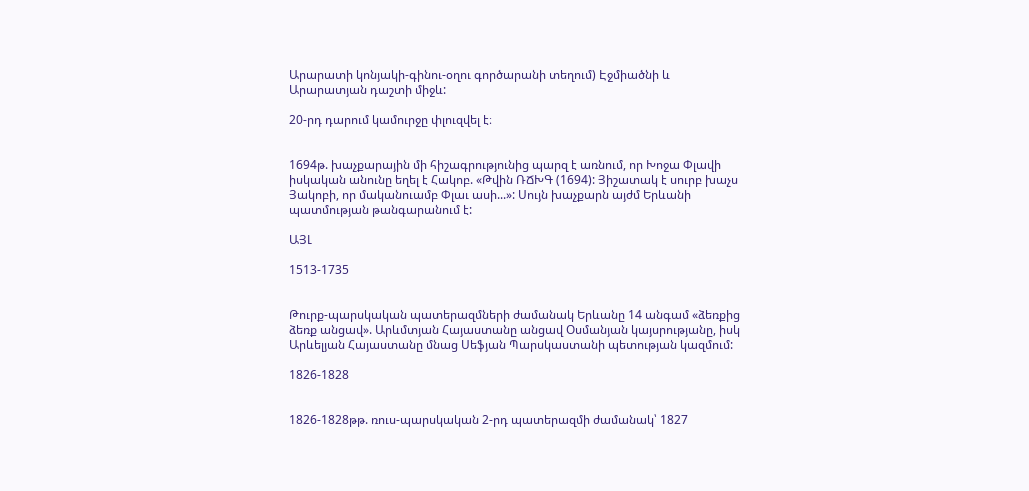Արարատի կոնյակի-գինու-օղու գործարանի տեղում) Էջմիածնի և Արարատյան դաշտի միջև:

20-րդ դարում կամուրջը փլուզվել է։


1694թ. խաչքարային մի հիշագրությունից պարզ է առնում, որ Խոջա Փլավի իսկական անունը եղել է Հակոբ. «Թվին ՌՃԽԳ (1694): Յիշատակ է սուրբ խաչս Յակոբի, որ մականուամբ Փլաւ ասի...»: Սույն խաչքարն այժմ Երևանի պատմության թանգարանում է:

ԱՅԼ

1513-1735


Թուրք-պարսկական պատերազմների ժամանակ Երևանը 14 անգամ «ձեռքից ձեռք անցավ». Արևմտյան Հայաստանը անցավ Օսմանյան կայսրությանը, իսկ Արևելյան Հայաստանը մնաց Սեֆյան Պարսկաստանի պետության կազմում:

1826-1828


1826-1828թթ. ռուս-պարսկական 2-րդ պատերազմի ժամանակ՝ 1827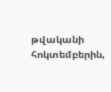թվականի հոկտեմբերին,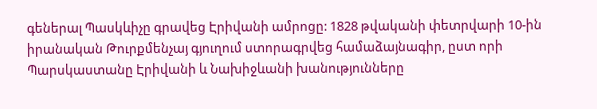գեներալ Պասկևիչը գրավեց Էրիվանի ամրոցը: 1828 թվականի փետրվարի 10-ին իրանական Թուրքմենչայ գյուղում ստորագրվեց համաձայնագիր, ըստ որի Պարսկաստանը Էրիվանի և Նախիջևանի խանությունները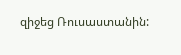զիջեց Ռուսաստանին: